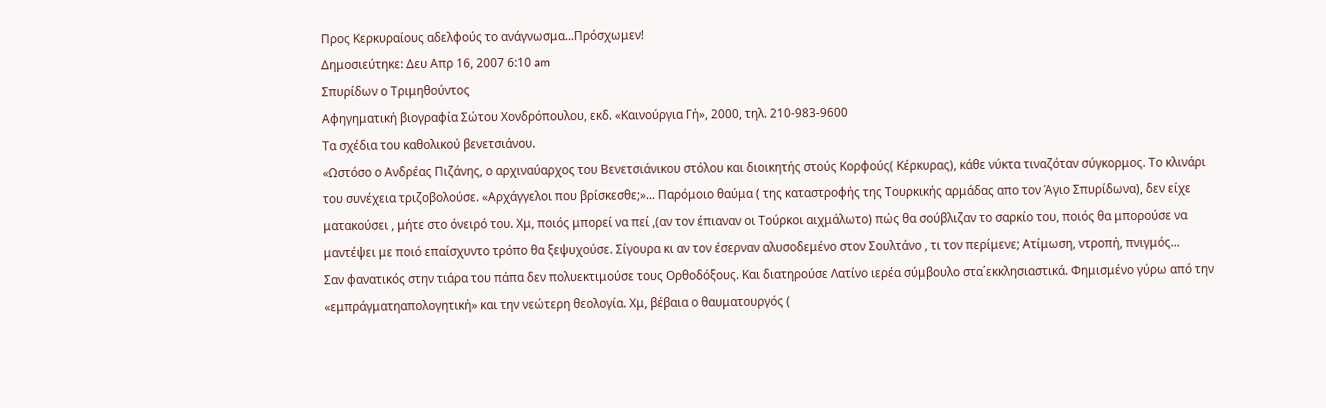Προς Κερκυραίους αδελφούς το ανάγνωσμα...Πρόσχωμεν!
Δημοσιεύτηκε: Δευ Απρ 16, 2007 6:10 am
Σπυρίδων ο Τριμηθούντος
Αφηγηματική βιογραφία Σώτου Χονδρόπουλου, εκδ. «Καινούργια Γή», 2000, τηλ. 210-983-9600
Τα σχέδια του καθολικού βενετσιάνου.
«Ωστόσο ο Ανδρέας Πιζάνης, ο αρχιναύαρχος του Βενετσιάνικου στόλου και διοικητής στούς Κορφούς( Κέρκυρας), κάθε νύκτα τιναζόταν σύγκορμος. Το κλινάρι του συνέχεια τριζοβολούσε. «Αρχάγγελοι που βρίσκεσθε;»... Παρόμοιο θαύμα ( της καταστροφής της Τουρκικής αρμάδας απο τον Άγιο Σπυρίδωνα), δεν είχε ματακούσει , μήτε στο όνειρό του. Χμ, ποιός μπορεί να πεί ,(αν τον έπιαναν οι Τούρκοι αιχμάλωτο) πώς θα σούβλιζαν το σαρκίο του, ποιός θα μπορούσε να μαντέψει με ποιό επαίσχυντο τρόπο θα ξεψυχούσε. Σίγουρα κι αν τον έσερναν αλυσοδεμένο στον Σουλτάνο , τι τον περίμενε; Ατίμωση, ντροπή, πνιγμός...
Σαν φανατικός στην τιάρα του πάπα δεν πολυεκτιμούσε τους Ορθοδόξους. Και διατηρούσε Λατίνο ιερέα σύμβουλο στα΄εκκλησιαστικά. Φημισμένο γύρω από την «εμπράγματηαπολογητική» και την νεώτερη θεολογία. Χμ, βέβαια ο θαυματουργός (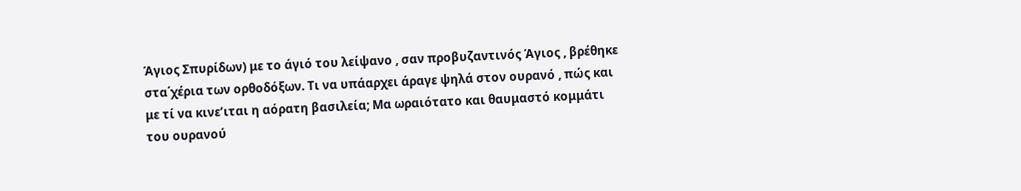Άγιος Σπυρίδων) με το άγιό του λείψανο , σαν προβυζαντινός Άγιος , βρέθηκε στα΄χέρια των ορθοδόξων. Τι να υπάαρχει άραγε ψηλά στον ουρανό , πώς και με τί να κινε’ιται η αόρατη βασιλεία; Μα ωραιότατο και θαυμαστό κομμάτι του ουρανού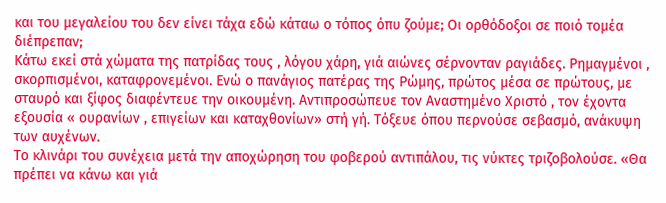και του μεγαλείου του δεν είνει τάχα εδώ κάταω ο τόπος όπυ ζούμε; Οι ορθόδοξοι σε ποιό τομέα διέπρεπαν;
Κάτω εκεί στά χώματα της πατρίδας τους , λόγου χάρη, γιά αιώνες σέρνονταν ραγιάδες. Ρημαγμένοι , σκορπισμένοι, καταφρονεμένοι. Ενώ ο πανάγιος πατέρας της Ρώμης, πρώτος μέσα σε πρώτους, με σταυρό και ξίφος διαφέντευε την οικουμένη. Αντιπροσώπευε τον Αναστημένο Χριστό , τον έχοντα εξουσία « ουρανίων , επιγείων και καταχθονίων» στή γή. Τόξευε όπου περνούσε σεβασμό, ανάκυψη των αυχένων.
Το κλινάρι του συνέχεια μετά την αποχώρηση του φοβερού αντιπάλου, τις νύκτες τριζοβολούσε. «Θα πρέπει να κάνω και γιά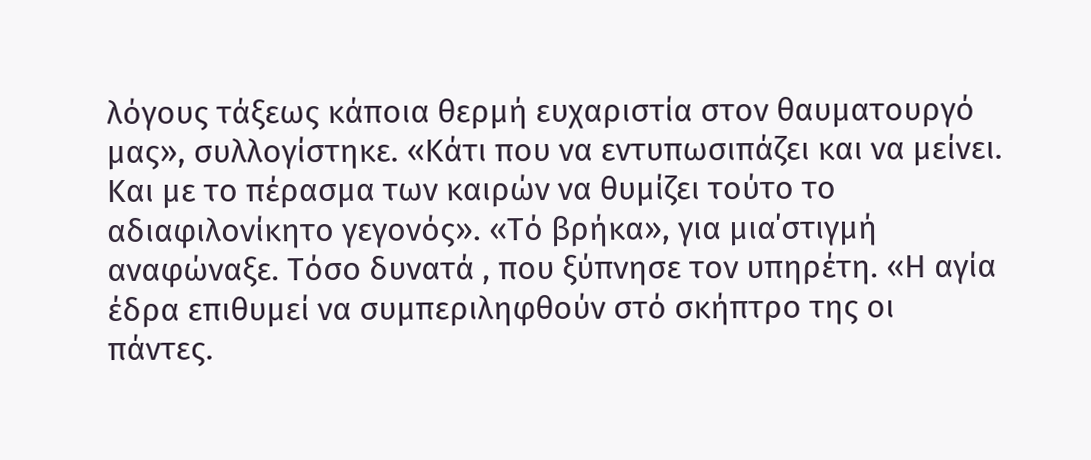λόγους τάξεως κάποια θερμή ευχαριστία στον θαυματουργό μας», συλλογίστηκε. «Κάτι που να εντυπωσιπάζει και να μείνει. Και με το πέρασμα των καιρών να θυμίζει τούτο το αδιαφιλονίκητο γεγονός». «Τό βρήκα», για μια΄στιγμή αναφώναξε. Τόσο δυνατά , που ξύπνησε τον υπηρέτη. «Η αγία έδρα επιθυμεί να συμπεριληφθούν στό σκήπτρο της οι πάντες.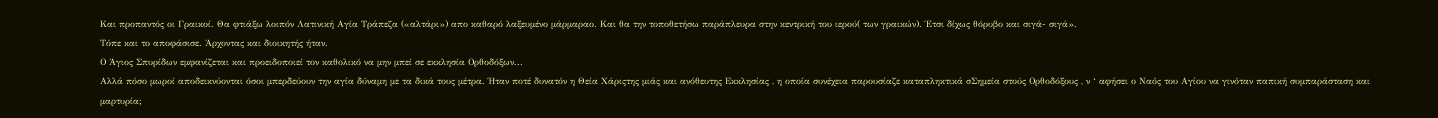Και προπαντός οι Γραικοί. Θα φτιάξω λοιπόν Λατινική Αγία Τράπεζα («αλτάρι») απο καθαρό λαξευμένο μάρμαραο. Και θα την τοποθετήσω παράπλευρα στην κεντρική του ιερού( των γραικών). Έτσι δίχως θόρυβο και σιγά- σιγά».
Τόπε και το αποφάσισε. Άρχοντας και διοικητής ήταν.
Ο Άγιος Σπυρίδων εμφανίζεται και προειδοποιεί τον καθολικό να μην μπεί σε εκκλησία Ορθοδόξων...
Αλλά πόσο μωροί αποδεικνύονται όσοι μπερδεύουν την αγία δύναμη με τα δικά τους μέτρα. Ήταν ποτέ δυνατόν η Θεία Χάριςτης μιάς και ανόθευτης Εκκλησίας , η οποία συνέχεια παρουσίαζε καταπληκτικά σΣημεία στούς Ορθοδόξους , ν ‘ αφήσει ο Ναός του Αγίου να γινόταν παπική συμπαράσταση και μαρτυρία;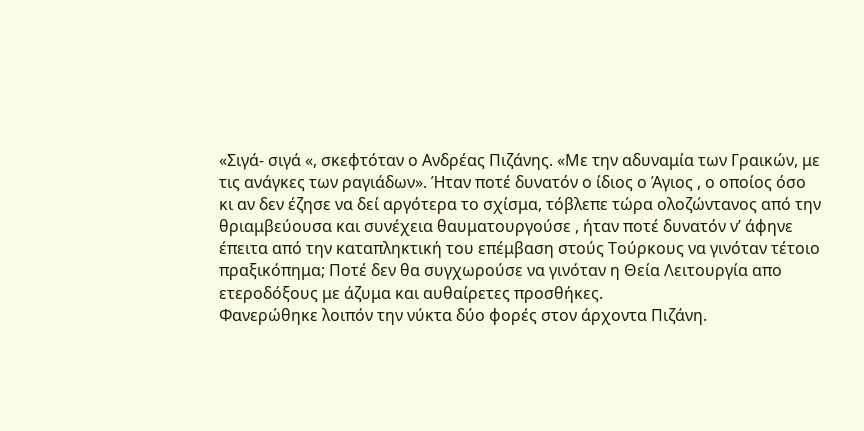«Σιγά- σιγά «, σκεφτόταν ο Ανδρέας Πιζάνης. «Με την αδυναμία των Γραικών, με τις ανάγκες των ραγιάδων». Ήταν ποτέ δυνατόν ο ίδιος ο Άγιος , ο οποίος όσο κι αν δεν έζησε να δεί αργότερα το σχίσμα, τόβλεπε τώρα ολοζώντανος από την θριαμβεύουσα και συνέχεια θαυματουργούσε , ήταν ποτέ δυνατόν ν’ άφηνε έπειτα από την καταπληκτική του επέμβαση στούς Τούρκους να γινόταν τέτοιο πραξικόπημα; Ποτέ δεν θα συγχωρούσε να γινόταν η Θεία Λειτουργία απο ετεροδόξους με άζυμα και αυθαίρετες προσθήκες.
Φανερώθηκε λοιπόν την νύκτα δύο φορές στον άρχοντα Πιζάνη.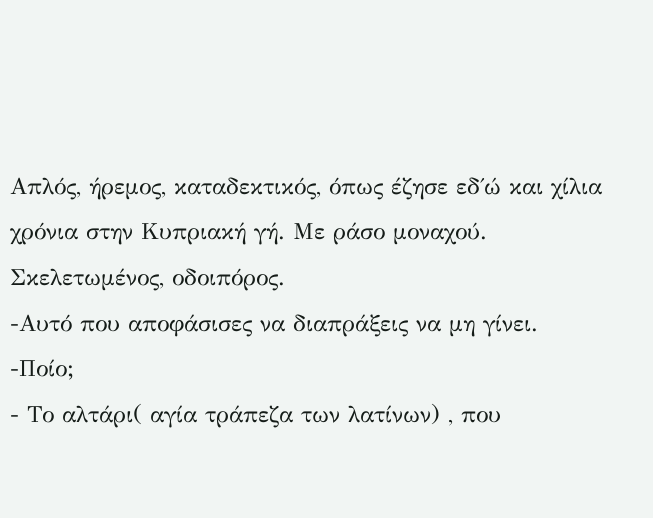Απλός, ήρεμος, καταδεκτικός, όπως έζησε εδ΄ώ και χίλια χρόνια στην Κυπριακή γή. Με ράσο μοναχού. Σκελετωμένος, οδοιπόρος.
-Αυτό που αποφάσισες να διαπράξεις να μη γίνει.
-Ποίο;
- Το αλτάρι( αγία τράπεζα των λατίνων) , που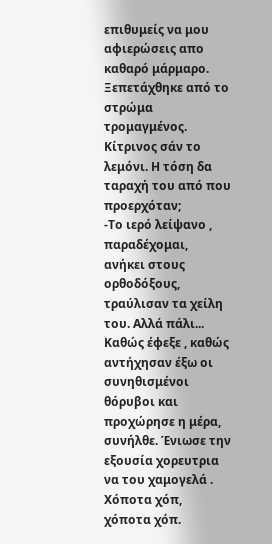επιθυμείς να μου αφιερώσεις απο καθαρό μάρμαρο.
Ξεπετάχθηκε από το στρώμα τρομαγμένος. Κίτρινος σάν το λεμόνι. Η τόση δα ταραχή του από που προερχόταν;
-Το ιερό λείψανο , παραδέχομαι, ανήκει στους ορθοδόξους, τραύλισαν τα χείλη του. Αλλά πάλι...
Καθώς έφεξε , καθώς αντήχησαν έξω οι συνηθισμένοι θόρυβοι και προχώρησε η μέρα, συνήλθε. Ένιωσε την εξουσία χορευτρια να του χαμογελά . Χόποτα χόπ, χόποτα χόπ.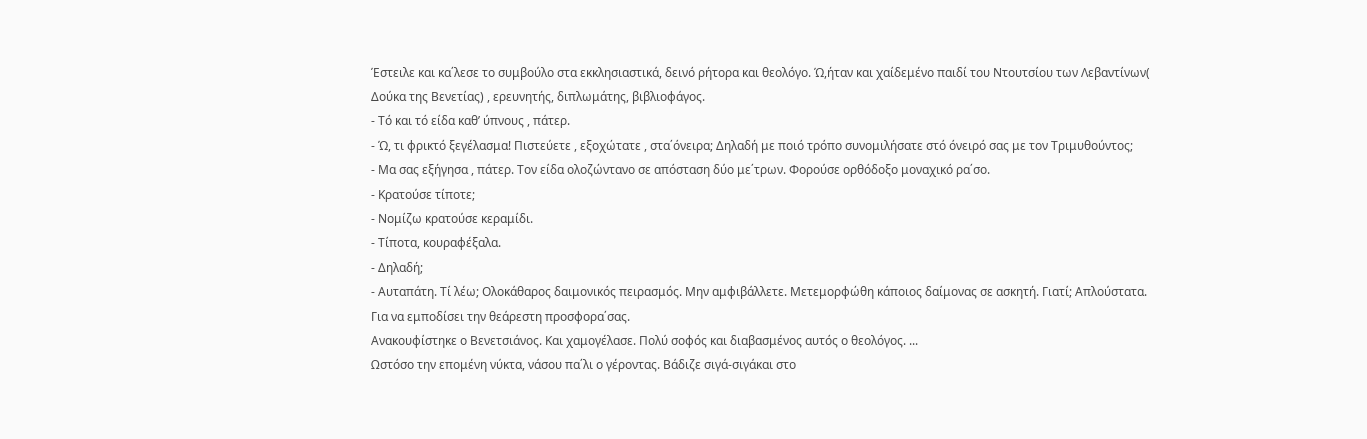Έστειλε και κα΄λεσε το συμβούλο στα εκκλησιαστικά, δεινό ρήτορα και θεολόγο. Ώ,ήταν και χαίδεμένο παιδί του Ντουτσίου των Λεβαντίνων( Δούκα της Βενετίας) , ερευνητής, διπλωμάτης, βιβλιοφάγος.
- Τό και τό είδα καθ’ ύπνους , πάτερ.
- Ώ, τι φρικτό ξεγέλασμα! Πιστεύετε , εξοχώτατε , στα΄όνειρα; Δηλαδή με ποιό τρόπο συνομιλήσατε στό όνειρό σας με τον Τριμυθούντος;
- Μα σας εξήγησα , πάτερ. Τον είδα ολοζώντανο σε απόσταση δύο με΄τρων. Φορούσε ορθόδοξο μοναχικό ρα΄σο.
- Κρατούσε τίποτε;
- Νομίζω κρατούσε κεραμίδι.
- Τίποτα, κουραφέξαλα.
- Δηλαδή;
- Αυταπάτη. Τί λέω; Ολοκάθαρος δαιμονικός πειρασμός. Μην αμφιβάλλετε. Μετεμορφώθη κάποιος δαίμονας σε ασκητή. Γιατί; Απλούστατα. Για να εμποδίσει την θεάρεστη προσφορα΄σας.
Ανακουφίστηκε ο Βενετσιάνος. Και χαμογέλασε. Πολύ σοφός και διαβασμένος αυτός ο θεολόγος. ...
Ωστόσο την επομένη νύκτα, νάσου πα΄λι ο γέροντας. Βάδιζε σιγά-σιγάκαι στο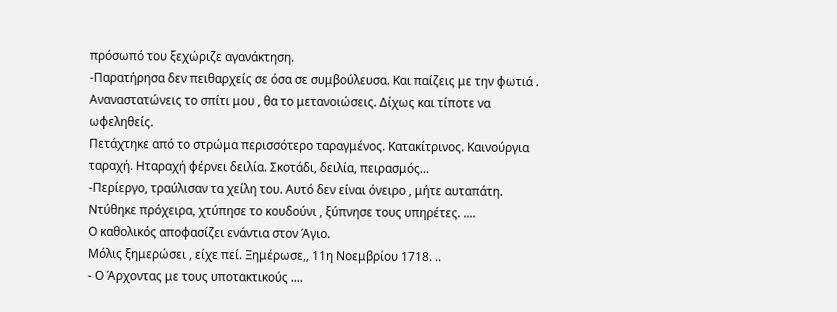πρόσωπό του ξεχώριζε αγανάκτηση.
-Παρατήρησα δεν πειθαρχείς σε όσα σε συμβούλευσα. Και παίζεις με την φωτιά . Αναναστατώνεις το σπίτι μου , θα το μετανοιώσεις. Δίχως και τίποτε να ωφεληθείς.
Πετάχτηκε από το στρώμα περισσότερο ταραγμένος. Κατακίτρινος. Καινούργια ταραχή. Ηταραχή φέρνει δειλία. Σκοτάδι, δειλία, πειρασμός...
-Περίεργο, τραύλισαν τα χείλη του. Αυτό δεν είναι όνειρο , μήτε αυταπάτη.
Ντύθηκε πρόχειρα, χτύπησε το κουδούνι , ξύπνησε τους υπηρέτες. ....
Ο καθολικός αποφασίζει ενάντια στον Άγιο.
Μόλις ξημερώσει , είχε πεί. Ξημέρωσε,, 11η Νοεμβρίου 1718. ..
- Ο Άρχοντας με τους υποτακτικούς ....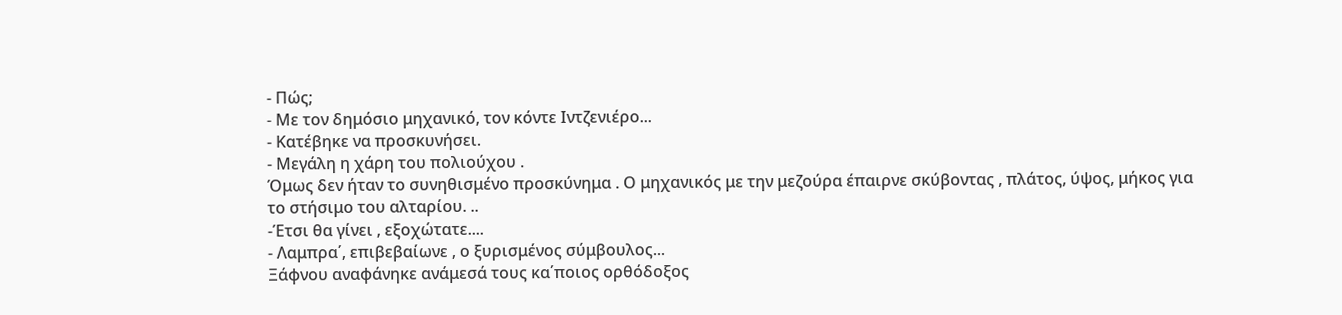- Πώς;
- Mε τον δημόσιο μηχανικό, τον κόντε Ιντζενιέρο...
- Κατέβηκε να προσκυνήσει.
- Μεγάλη η χάρη του πολιούχου .
Όμως δεν ήταν το συνηθισμένο προσκύνημα . Ο μηχανικός με την μεζούρα έπαιρνε σκύβοντας , πλάτος, ύψος, μήκος για το στήσιμο του αλταρίου. ..
-Έτσι θα γίνει , εξοχώτατε....
- Λαμπρα΄, επιβεβαίωνε , ο ξυρισμένος σύμβουλος...
Ξάφνου αναφάνηκε ανάμεσά τους κα΄ποιος ορθόδοξος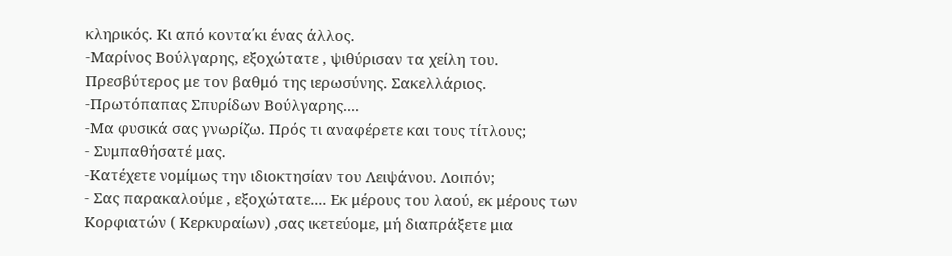κληρικός. Κι από κοντα΄κι ένας άλλος.
-Μαρίνος Βούλγαρης, εξοχώτατε , ψιθύρισαν τα χείλη του. Πρεσβύτερος με τον βαθμό της ιερωσύνης. Σακελλάριος.
-Πρωτόπαπας Σπυρίδων Βούλγαρης....
-Μα φυσικά σας γνωρίζω. Πρός τι αναφέρετε και τους τίτλους;
- Συμπαθήσατέ μας.
-Κατέχετε νομίμως την ιδιοκτησίαν του Λειψάνου. Λοιπόν;
- Σας παρακαλούμε , εξοχώτατε.... Εκ μέρους του λαού, εκ μέρους των Κορφιατών ( Κερκυραίων) ,σας ικετεύομε, μή διαπράξετε μια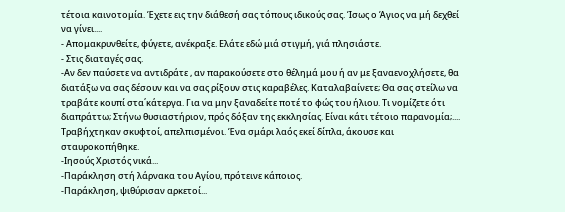τέτοια καινοτομία. Έχετε εις την διάθεσή σας τόπους ιδικούς σας. Ίσως ο Άγιος να μή δεχθεί να γίνει....
- Απομακρυνθείτε, φύγετε, ανέκραξε. Ελάτε εδώ μιά στιγμή, γιά πλησιάστε.
- Στις διαταγές σας.
-Αν δεν παύσετε να αντιδράτε , αν παρακούσετε στο θέλημά μου ή αν με ξαναενοχλήσετε, θα διατάξω να σας δέσουν και να σας ρίξουν στις καραβέλες. Καταλαβαίνετε; Θα σας στείλω να τραβάτε κουπί στα΄κάτεργα. Για να μην ξαναδείτε ποτέ το φώς του ήλιου. Τι νομίζετε ότι διαπράττω; Στήνω θυσιαστήριον, πρός δόξαν της εκκλησίας. Είναι κάτι τέτοιο παρανομία;....
Τραβήχτηκαν σκυφτοί, απελπισμένοι. Ένα σμάρι λαός εκεί δίπλα, άκουσε και σταυροκοπήθηκε.
-Ιησούς Χριστός νικά...
-Παράκληση στή λάρνακα του Αγίου, πρότεινε κάποιος.
-Παράκληση, ψιθύρισαν αρκετοί...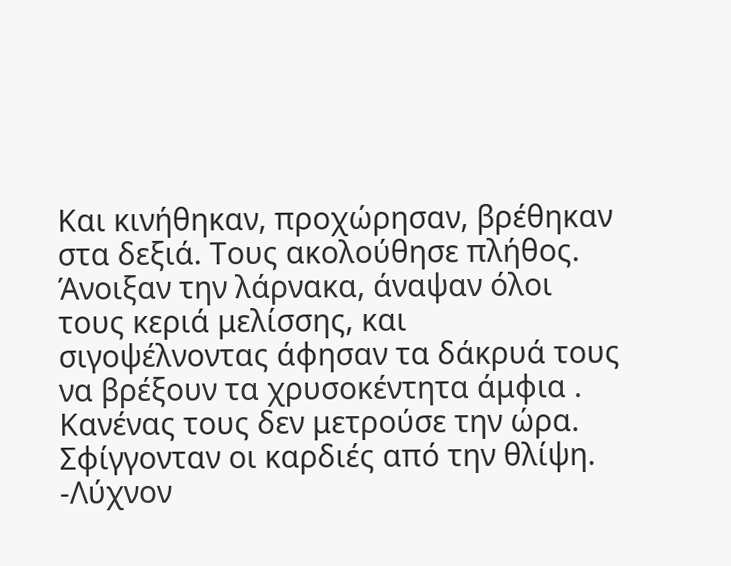Και κινήθηκαν, προχώρησαν, βρέθηκαν στα δεξιά. Τους ακολούθησε πλήθος. Άνοιξαν την λάρνακα, άναψαν όλοι τους κεριά μελίσσης, και σιγοψέλνοντας άφησαν τα δάκρυά τους να βρέξουν τα χρυσοκέντητα άμφια . Κανένας τους δεν μετρούσε την ώρα. Σφίγγονταν οι καρδιές από την θλίψη.
-Λύχνον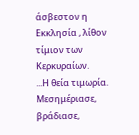άσβεστον η Εκκλησία , λίθον τίμιον των Κερκυραίων.
...Η θεία τιμωρία.
Μεσημέριασε, βράδιασε,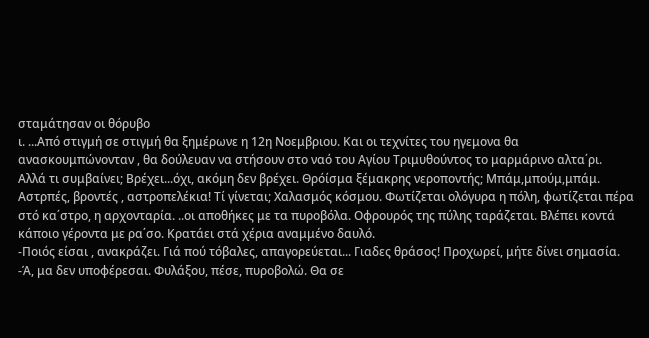σταμάτησαν οι θόρυβο
ι. ...Από στιγμή σε στιγμή θα ξημέρωνε η 12η Νοεμβριου. Και οι τεχνίτες του ηγεμονα θα ανασκουμπώνονταν , θα δούλευαν να στήσουν στο ναό του Αγίου Τριμυθούντος το μαρμάρινο αλτα΄ρι.
Αλλά τι συμβαίνει; Βρέχει...όχι, ακόμη δεν βρέχει. Θρόίσμα ξέμακρης νεροποντής; Μπάμ,μπούμ,μπάμ. Αστρπές, βροντές , αστροπελέκια! Τί γίνεται; Χαλασμός κόσμου. Φωτίζεται ολόγυρα η πόλη, φωτίζεται πέρα στό κα΄στρο, η αρχονταρία. ..οι αποθήκες με τα πυροβόλα. Οφρουρός της πύλης ταράζεται. Βλέπει κοντά κάποιο γέροντα με ρα΄σο. Κρατάει στά χέρια αναμμένο δαυλό.
-Ποιός είσαι , ανακράζει. Γιά πού τόβαλες, απαγορεύεται... Γιαδες θράσος! Προχωρεί, μήτε δίνει σημασία.
-Ά, μα δεν υποφέρεσαι. Φυλάξου, πέσε, πυροβολώ. Θα σε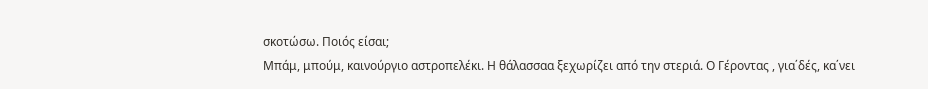σκοτώσω. Ποιός είσαι;
Μπάμ, μπούμ, καινούργιο αστροπελέκι. Η θάλασσαα ξεχωρίζει από την στεριά. Ο Γέροντας , για΄δές, κα΄νει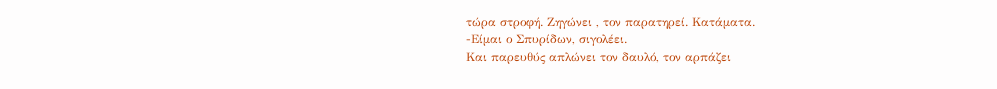τώρα στροφή. Ζηγώνει , τον παρατηρεί. Κατάματα.
-Είμαι ο Σπυρίδων, σιγολέει.
Και παρευθύς απλώνει τον δαυλό, τον αρπάζει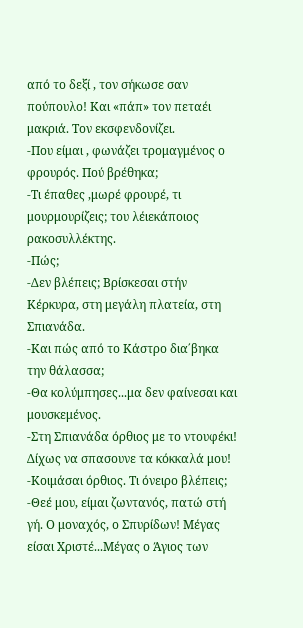από το δεξί , τον σήκωσε σαν πούπουλο! Και «πάπ» τον πεταέι μακριά. Τον εκσφενδονίζει.
-Που είμαι , φωνάζει τρομαγμένος ο φρουρός. Πού βρέθηκα;
-Τι έπαθες ,μωρέ φρουρέ, τι μουρμουρίζεις; του λέιεκάποιος ρακοσυλλέκτης.
-Πώς;
-Δεν βλέπεις; Βρίσκεσαι στήν Κέρκυρα, στη μεγάλη πλατεία, στη Σπιανάδα.
-Και πώς από το Κάστρο δια΄βηκα την θάλασσα;
-Θα κολύμπησες...μα δεν φαίνεσαι και μουσκεμένος.
-Στη Σπιανάδα όρθιος με το ντουφέκι! Δίχως να σπασουνε τα κόκκαλά μου!
-Κοιμάσαι όρθιος. Τι όνειρο βλέπεις;
-Θεέ μου, είμαι ζωντανός, πατώ στή γή. Ο μοναχός, ο Σπυρίδων! Μέγας είσαι Χριστέ...Μέγας ο Άγιος των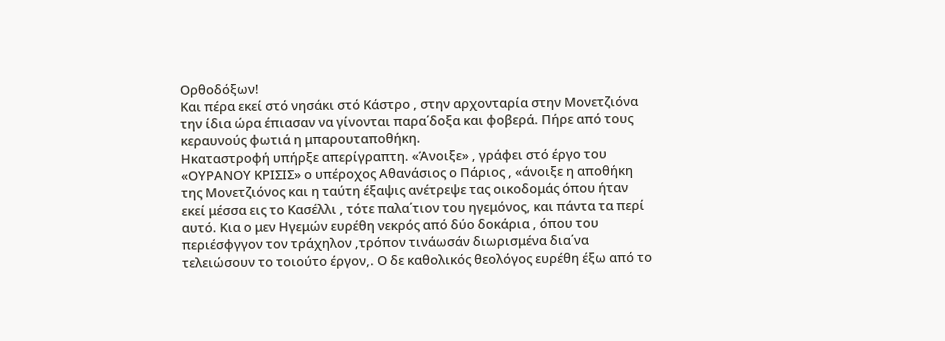Ορθοδόξων!
Και πέρα εκεί στό νησάκι στό Κάστρο , στην αρχονταρία στην Μονετζιόνα την ίδια ώρα έπιασαν να γίνονται παρα΄δοξα και φοβερά. Πήρε από τους κεραυνούς φωτιά η μπαρουταποθήκη.
Ηκαταστροφή υπήρξε απερίγραπτη. «Άνοιξε» , γράφει στό έργο του «ΟΥΡΑΝΟΥ ΚΡΙΣΙΣ» ο υπέροχος Αθανάσιος ο Πάριος , «άνοιξε η αποθήκη της Μονετζιόνος και η ταύτη έξαψις ανέτρεψε τας οικοδομάς όπου ήταν εκεί μέσσα εις το Κασέλλι , τότε παλα΄τιον του ηγεμόνος, και πάντα τα περί αυτό. Κια ο μεν Ηγεμών ευρέθη νεκρός από δύο δοκάρια , όπου του περιέσφγγον τον τράχηλον ,τρόπον τινάωσάν διωρισμένα δια΄να τελειώσουν το τοιούτο έργον,. Ο δε καθολικός θεολόγος ευρέθη έξω από το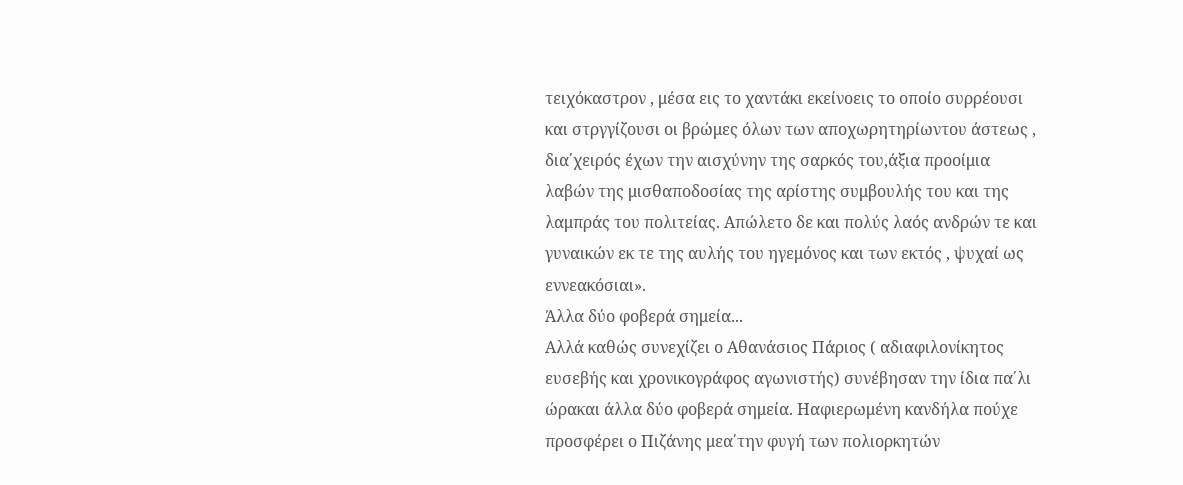τειχόκαστρον , μέσα εις το χαντάκι εκείνοεις το οποίο συρρέουσι και στργγίζουσι οι βρώμες όλων των αποχωρητηρίωντου άστεως , δια΄χειρός έχων την αισχύνην της σαρκός του,άξια προοίμια λαβών της μισθαποδοσίας της αρίστης συμβουλής του και της λαμπράς του πολιτείας. Απώλετο δε και πολύς λαός ανδρών τε και γυναικών εκ τε της αυλής του ηγεμόνος και των εκτός , ψυχαί ως εννεακόσιαι».
Άλλα δύο φοβερά σημεία...
Αλλά καθώς συνεχίζει ο Αθανάσιος Πάριος ( αδιαφιλονίκητος ευσεβής και χρονικογράφος αγωνιστής) συνέβησαν την ίδια πα΄λι ώρακαι άλλα δύο φοβερά σημεία. Ηαφιερωμένη κανδήλα πούχε προσφέρει ο Πιζάνης μεα΄την φυγή των πολιορκητών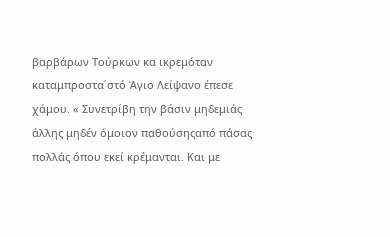βαρβάρων Τούρκων κα ικρεμόταν καταμπροστα΄στό Άγιο Λείψανο έπεσε χάμου. « Συνετρίβη την βάσιν μηδεμιάς άλλης μηδέν όμοιον παθούσηςαπό πάσας πολλάς όπου εκεί κρέμανται. Και με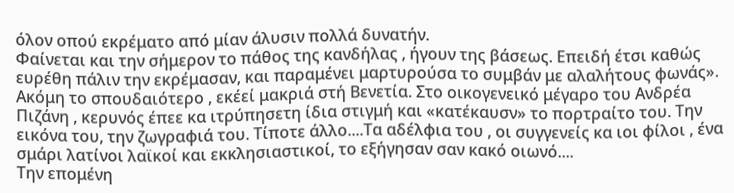όλον οπού εκρέματο από μίαν άλυσιν πολλά δυνατήν.
Φαίνεται και την σήμερον το πάθος της κανδήλας , ήγουν της βάσεως. Επειδή έτσι καθώς ευρέθη πάλιν την εκρέμασαν, και παραμένει μαρτυρούσα το συμβάν με αλαλήτους φωνάς».
Ακόμη το σπουδαιότερο , εκέεί μακριά στή Βενετία. Στο οικογενεικό μέγαρο του Ανδρέα Πιζάνη , κερυνός έπεε κα ιτρύπησετη ίδια στιγμή και «κατέκαυσν» το πορτραίτο του. Την εικόνα του, την ζωγραφιά του. Τίποτε άλλο....Τα αδέλφια του , οι συγγενείς κα ιοι φίλοι , ένα σμάρι λατίνοι λαϊκοί και εκκλησιαστικοί, το εξήγησαν σαν κακό οιωνό....
Την επομένη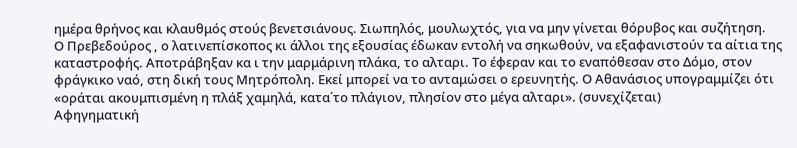ημέρα θρήνος και κλαυθμός στούς βενετσιάνους. Σιωπηλός, μουλωχτός, για να μην γίνεται θόρυβος και συζήτηση.
Ο Πρεβεδούρος , ο λατινεπίσκοπος κι άλλοι της εξουσίας έδωκαν εντολή να σηκωθούν, να εξαφανιστούν τα αίτια της καταστροφής. Αποτράβηξαν κα ι την μαρμάρινη πλάκα, το αλταρι. Το έφεραν και το εναπόθεσαν στο Δόμο, στον φράγκικο ναό, στη δική τους Μητρόπολη. Εκεί μπορεί να το ανταμώσει ο ερευνητής. Ο Αθανάσιος υπογραμμίζει ότι «οράται ακουμπισμένη η πλάξ χαμηλά, κατα΄το πλάγιον, πλησίον στο μέγα αλταρι». (συνεχίζεται)
Αφηγηματική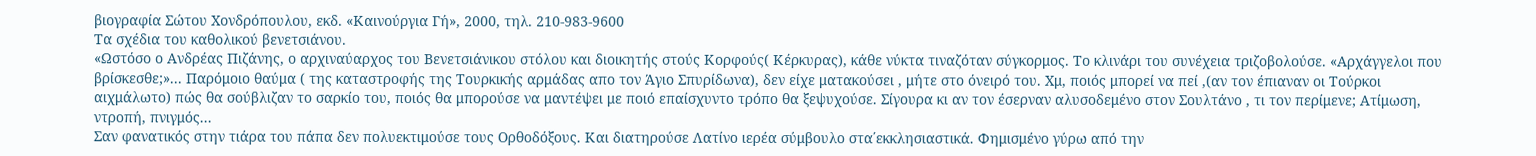βιογραφία Σώτου Χονδρόπουλου, εκδ. «Καινούργια Γή», 2000, τηλ. 210-983-9600
Τα σχέδια του καθολικού βενετσιάνου.
«Ωστόσο ο Ανδρέας Πιζάνης, ο αρχιναύαρχος του Βενετσιάνικου στόλου και διοικητής στούς Κορφούς( Κέρκυρας), κάθε νύκτα τιναζόταν σύγκορμος. Το κλινάρι του συνέχεια τριζοβολούσε. «Αρχάγγελοι που βρίσκεσθε;»... Παρόμοιο θαύμα ( της καταστροφής της Τουρκικής αρμάδας απο τον Άγιο Σπυρίδωνα), δεν είχε ματακούσει , μήτε στο όνειρό του. Χμ, ποιός μπορεί να πεί ,(αν τον έπιαναν οι Τούρκοι αιχμάλωτο) πώς θα σούβλιζαν το σαρκίο του, ποιός θα μπορούσε να μαντέψει με ποιό επαίσχυντο τρόπο θα ξεψυχούσε. Σίγουρα κι αν τον έσερναν αλυσοδεμένο στον Σουλτάνο , τι τον περίμενε; Ατίμωση, ντροπή, πνιγμός...
Σαν φανατικός στην τιάρα του πάπα δεν πολυεκτιμούσε τους Ορθοδόξους. Και διατηρούσε Λατίνο ιερέα σύμβουλο στα΄εκκλησιαστικά. Φημισμένο γύρω από την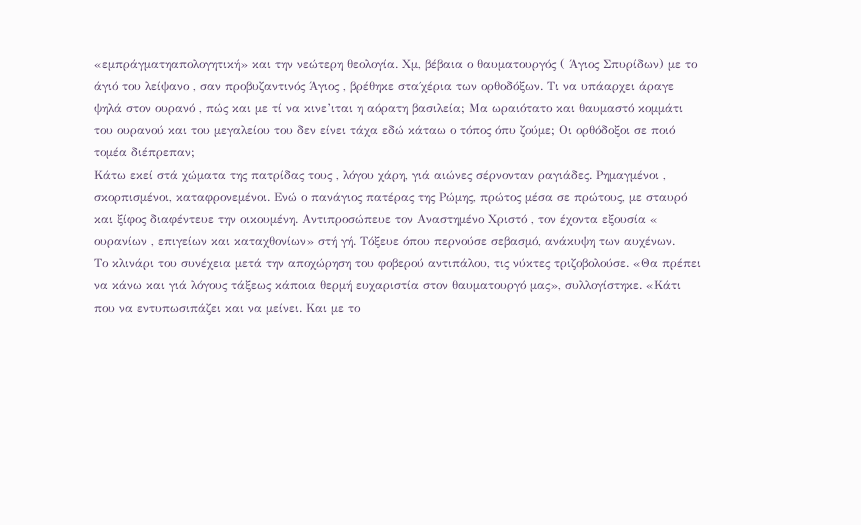«εμπράγματηαπολογητική» και την νεώτερη θεολογία. Χμ, βέβαια ο θαυματουργός ( Άγιος Σπυρίδων) με το άγιό του λείψανο , σαν προβυζαντινός Άγιος , βρέθηκε στα΄χέρια των ορθοδόξων. Τι να υπάαρχει άραγε ψηλά στον ουρανό , πώς και με τί να κινε’ιται η αόρατη βασιλεία; Μα ωραιότατο και θαυμαστό κομμάτι του ουρανού και του μεγαλείου του δεν είνει τάχα εδώ κάταω ο τόπος όπυ ζούμε; Οι ορθόδοξοι σε ποιό τομέα διέπρεπαν;
Κάτω εκεί στά χώματα της πατρίδας τους , λόγου χάρη, γιά αιώνες σέρνονταν ραγιάδες. Ρημαγμένοι , σκορπισμένοι, καταφρονεμένοι. Ενώ ο πανάγιος πατέρας της Ρώμης, πρώτος μέσα σε πρώτους, με σταυρό και ξίφος διαφέντευε την οικουμένη. Αντιπροσώπευε τον Αναστημένο Χριστό , τον έχοντα εξουσία « ουρανίων , επιγείων και καταχθονίων» στή γή. Τόξευε όπου περνούσε σεβασμό, ανάκυψη των αυχένων.
Το κλινάρι του συνέχεια μετά την αποχώρηση του φοβερού αντιπάλου, τις νύκτες τριζοβολούσε. «Θα πρέπει να κάνω και γιά λόγους τάξεως κάποια θερμή ευχαριστία στον θαυματουργό μας», συλλογίστηκε. «Κάτι που να εντυπωσιπάζει και να μείνει. Και με το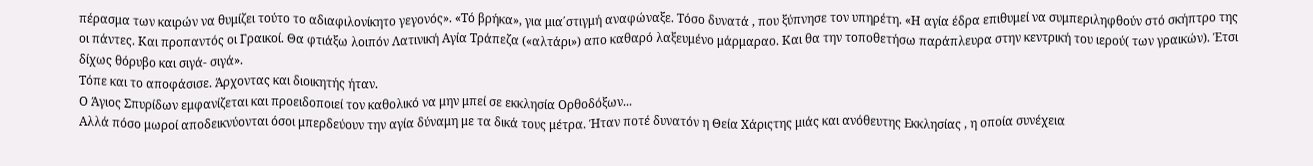πέρασμα των καιρών να θυμίζει τούτο το αδιαφιλονίκητο γεγονός». «Τό βρήκα», για μια΄στιγμή αναφώναξε. Τόσο δυνατά , που ξύπνησε τον υπηρέτη. «Η αγία έδρα επιθυμεί να συμπεριληφθούν στό σκήπτρο της οι πάντες. Και προπαντός οι Γραικοί. Θα φτιάξω λοιπόν Λατινική Αγία Τράπεζα («αλτάρι») απο καθαρό λαξευμένο μάρμαραο. Και θα την τοποθετήσω παράπλευρα στην κεντρική του ιερού( των γραικών). Έτσι δίχως θόρυβο και σιγά- σιγά».
Τόπε και το αποφάσισε. Άρχοντας και διοικητής ήταν.
Ο Άγιος Σπυρίδων εμφανίζεται και προειδοποιεί τον καθολικό να μην μπεί σε εκκλησία Ορθοδόξων...
Αλλά πόσο μωροί αποδεικνύονται όσοι μπερδεύουν την αγία δύναμη με τα δικά τους μέτρα. Ήταν ποτέ δυνατόν η Θεία Χάριςτης μιάς και ανόθευτης Εκκλησίας , η οποία συνέχεια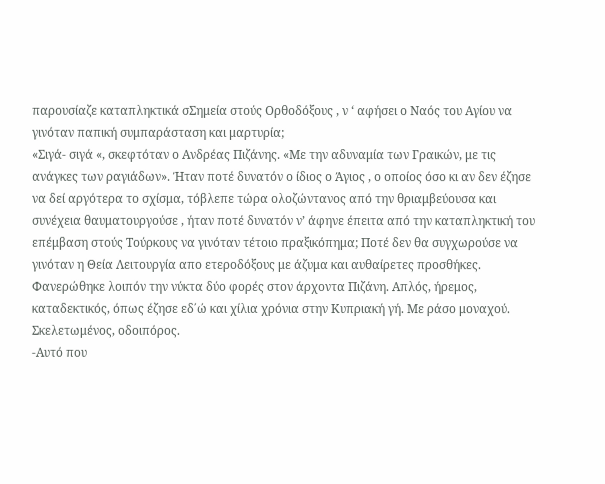παρουσίαζε καταπληκτικά σΣημεία στούς Ορθοδόξους , ν ‘ αφήσει ο Ναός του Αγίου να γινόταν παπική συμπαράσταση και μαρτυρία;
«Σιγά- σιγά «, σκεφτόταν ο Ανδρέας Πιζάνης. «Με την αδυναμία των Γραικών, με τις ανάγκες των ραγιάδων». Ήταν ποτέ δυνατόν ο ίδιος ο Άγιος , ο οποίος όσο κι αν δεν έζησε να δεί αργότερα το σχίσμα, τόβλεπε τώρα ολοζώντανος από την θριαμβεύουσα και συνέχεια θαυματουργούσε , ήταν ποτέ δυνατόν ν’ άφηνε έπειτα από την καταπληκτική του επέμβαση στούς Τούρκους να γινόταν τέτοιο πραξικόπημα; Ποτέ δεν θα συγχωρούσε να γινόταν η Θεία Λειτουργία απο ετεροδόξους με άζυμα και αυθαίρετες προσθήκες.
Φανερώθηκε λοιπόν την νύκτα δύο φορές στον άρχοντα Πιζάνη. Απλός, ήρεμος, καταδεκτικός, όπως έζησε εδ΄ώ και χίλια χρόνια στην Κυπριακή γή. Με ράσο μοναχού. Σκελετωμένος, οδοιπόρος.
-Αυτό που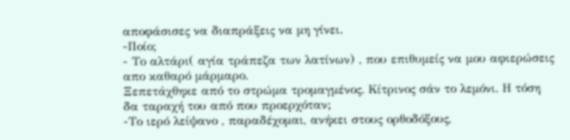αποφάσισες να διαπράξεις να μη γίνει.
-Ποίο;
- Το αλτάρι( αγία τράπεζα των λατίνων) , που επιθυμείς να μου αφιερώσεις απο καθαρό μάρμαρο.
Ξεπετάχθηκε από το στρώμα τρομαγμένος. Κίτρινος σάν το λεμόνι. Η τόση δα ταραχή του από που προερχόταν;
-Το ιερό λείψανο , παραδέχομαι, ανήκει στους ορθοδόξους,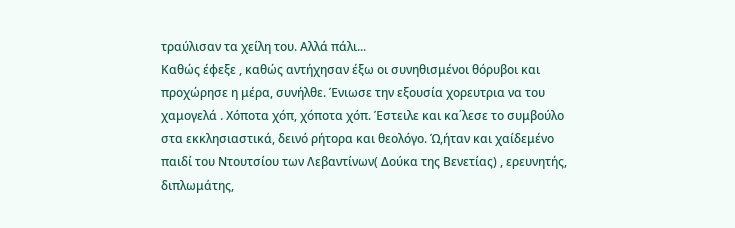τραύλισαν τα χείλη του. Αλλά πάλι...
Καθώς έφεξε , καθώς αντήχησαν έξω οι συνηθισμένοι θόρυβοι και προχώρησε η μέρα, συνήλθε. Ένιωσε την εξουσία χορευτρια να του χαμογελά . Χόποτα χόπ, χόποτα χόπ. Έστειλε και κα΄λεσε το συμβούλο στα εκκλησιαστικά, δεινό ρήτορα και θεολόγο. Ώ,ήταν και χαίδεμένο παιδί του Ντουτσίου των Λεβαντίνων( Δούκα της Βενετίας) , ερευνητής, διπλωμάτης,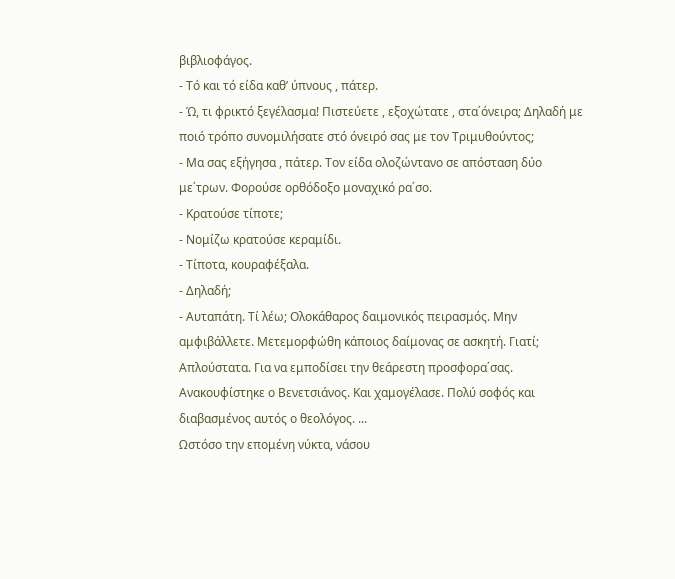βιβλιοφάγος.
- Τό και τό είδα καθ’ ύπνους , πάτερ.
- Ώ, τι φρικτό ξεγέλασμα! Πιστεύετε , εξοχώτατε , στα΄όνειρα; Δηλαδή με ποιό τρόπο συνομιλήσατε στό όνειρό σας με τον Τριμυθούντος;
- Μα σας εξήγησα , πάτερ. Τον είδα ολοζώντανο σε απόσταση δύο με΄τρων. Φορούσε ορθόδοξο μοναχικό ρα΄σο.
- Κρατούσε τίποτε;
- Νομίζω κρατούσε κεραμίδι.
- Τίποτα, κουραφέξαλα.
- Δηλαδή;
- Αυταπάτη. Τί λέω; Ολοκάθαρος δαιμονικός πειρασμός. Μην αμφιβάλλετε. Μετεμορφώθη κάποιος δαίμονας σε ασκητή. Γιατί; Απλούστατα. Για να εμποδίσει την θεάρεστη προσφορα΄σας.
Ανακουφίστηκε ο Βενετσιάνος. Και χαμογέλασε. Πολύ σοφός και διαβασμένος αυτός ο θεολόγος. ...
Ωστόσο την επομένη νύκτα, νάσου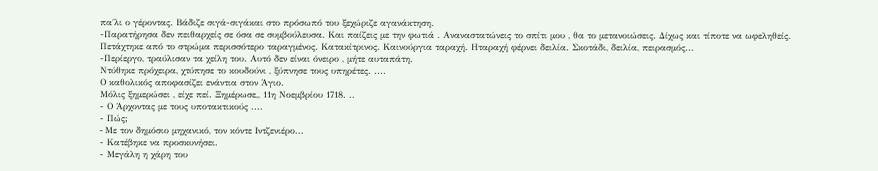πα΄λι ο γέροντας. Βάδιζε σιγά-σιγάκαι στο πρόσωπό του ξεχώριζε αγανάκτηση.
-Παρατήρησα δεν πειθαρχείς σε όσα σε συμβούλευσα. Και παίζεις με την φωτιά . Αναναστατώνεις το σπίτι μου , θα το μετανοιώσεις. Δίχως και τίποτε να ωφεληθείς.
Πετάχτηκε από το στρώμα περισσότερο ταραγμένος. Κατακίτρινος. Καινούργια ταραχή. Ηταραχή φέρνει δειλία. Σκοτάδι, δειλία, πειρασμός...
-Περίεργο, τραύλισαν τα χείλη του. Αυτό δεν είναι όνειρο , μήτε αυταπάτη.
Ντύθηκε πρόχειρα, χτύπησε το κουδούνι , ξύπνησε τους υπηρέτες. ....
Ο καθολικός αποφασίζει ενάντια στον Άγιο.
Μόλις ξημερώσει , είχε πεί. Ξημέρωσε,, 11η Νοεμβρίου 1718. ..
- Ο Άρχοντας με τους υποτακτικούς ....
- Πώς;
- Mε τον δημόσιο μηχανικό, τον κόντε Ιντζενιέρο...
- Κατέβηκε να προσκυνήσει.
- Μεγάλη η χάρη του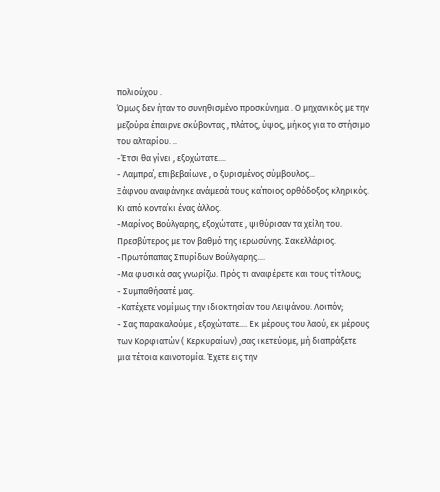πολιούχου .
Όμως δεν ήταν το συνηθισμένο προσκύνημα . Ο μηχανικός με την μεζούρα έπαιρνε σκύβοντας , πλάτος, ύψος, μήκος για το στήσιμο του αλταρίου. ..
-Έτσι θα γίνει , εξοχώτατε....
- Λαμπρα΄, επιβεβαίωνε , ο ξυρισμένος σύμβουλος...
Ξάφνου αναφάνηκε ανάμεσά τους κα΄ποιος ορθόδοξος κληρικός. Κι από κοντα΄κι ένας άλλος.
-Μαρίνος Βούλγαρης, εξοχώτατε , ψιθύρισαν τα χείλη του. Πρεσβύτερος με τον βαθμό της ιερωσύνης. Σακελλάριος.
-Πρωτόπαπας Σπυρίδων Βούλγαρης....
-Μα φυσικά σας γνωρίζω. Πρός τι αναφέρετε και τους τίτλους;
- Συμπαθήσατέ μας.
-Κατέχετε νομίμως την ιδιοκτησίαν του Λειψάνου. Λοιπόν;
- Σας παρακαλούμε , εξοχώτατε.... Εκ μέρους του λαού, εκ μέρους των Κορφιατών ( Κερκυραίων) ,σας ικετεύομε, μή διαπράξετε μια τέτοια καινοτομία. Έχετε εις την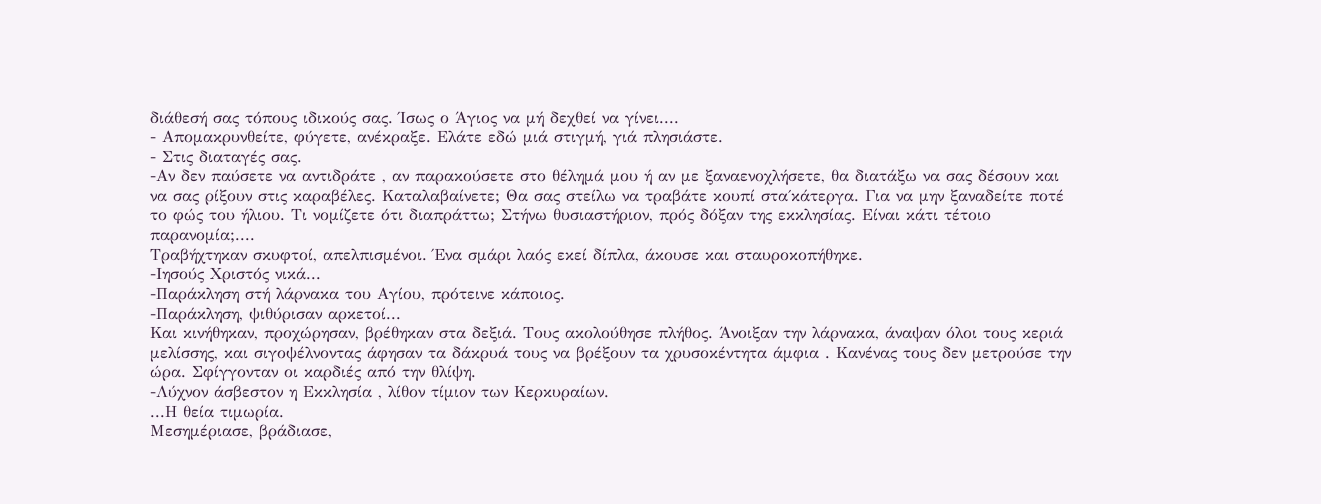διάθεσή σας τόπους ιδικούς σας. Ίσως ο Άγιος να μή δεχθεί να γίνει....
- Απομακρυνθείτε, φύγετε, ανέκραξε. Ελάτε εδώ μιά στιγμή, γιά πλησιάστε.
- Στις διαταγές σας.
-Αν δεν παύσετε να αντιδράτε , αν παρακούσετε στο θέλημά μου ή αν με ξαναενοχλήσετε, θα διατάξω να σας δέσουν και να σας ρίξουν στις καραβέλες. Καταλαβαίνετε; Θα σας στείλω να τραβάτε κουπί στα΄κάτεργα. Για να μην ξαναδείτε ποτέ το φώς του ήλιου. Τι νομίζετε ότι διαπράττω; Στήνω θυσιαστήριον, πρός δόξαν της εκκλησίας. Είναι κάτι τέτοιο παρανομία;....
Τραβήχτηκαν σκυφτοί, απελπισμένοι. Ένα σμάρι λαός εκεί δίπλα, άκουσε και σταυροκοπήθηκε.
-Ιησούς Χριστός νικά...
-Παράκληση στή λάρνακα του Αγίου, πρότεινε κάποιος.
-Παράκληση, ψιθύρισαν αρκετοί...
Και κινήθηκαν, προχώρησαν, βρέθηκαν στα δεξιά. Τους ακολούθησε πλήθος. Άνοιξαν την λάρνακα, άναψαν όλοι τους κεριά μελίσσης, και σιγοψέλνοντας άφησαν τα δάκρυά τους να βρέξουν τα χρυσοκέντητα άμφια . Κανένας τους δεν μετρούσε την ώρα. Σφίγγονταν οι καρδιές από την θλίψη.
-Λύχνον άσβεστον η Εκκλησία , λίθον τίμιον των Κερκυραίων.
...Η θεία τιμωρία.
Μεσημέριασε, βράδιασε,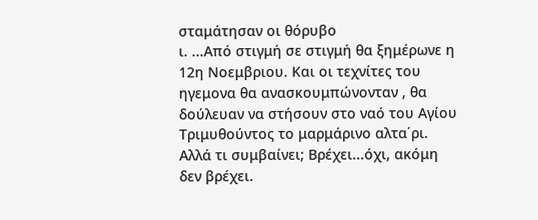σταμάτησαν οι θόρυβο
ι. ...Από στιγμή σε στιγμή θα ξημέρωνε η 12η Νοεμβριου. Και οι τεχνίτες του ηγεμονα θα ανασκουμπώνονταν , θα δούλευαν να στήσουν στο ναό του Αγίου Τριμυθούντος το μαρμάρινο αλτα΄ρι.
Αλλά τι συμβαίνει; Βρέχει...όχι, ακόμη δεν βρέχει.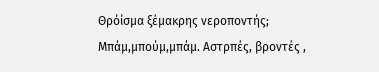Θρόίσμα ξέμακρης νεροποντής; Μπάμ,μπούμ,μπάμ. Αστρπές, βροντές ,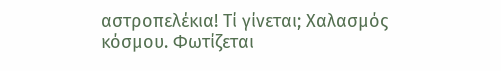αστροπελέκια! Τί γίνεται; Χαλασμός κόσμου. Φωτίζεται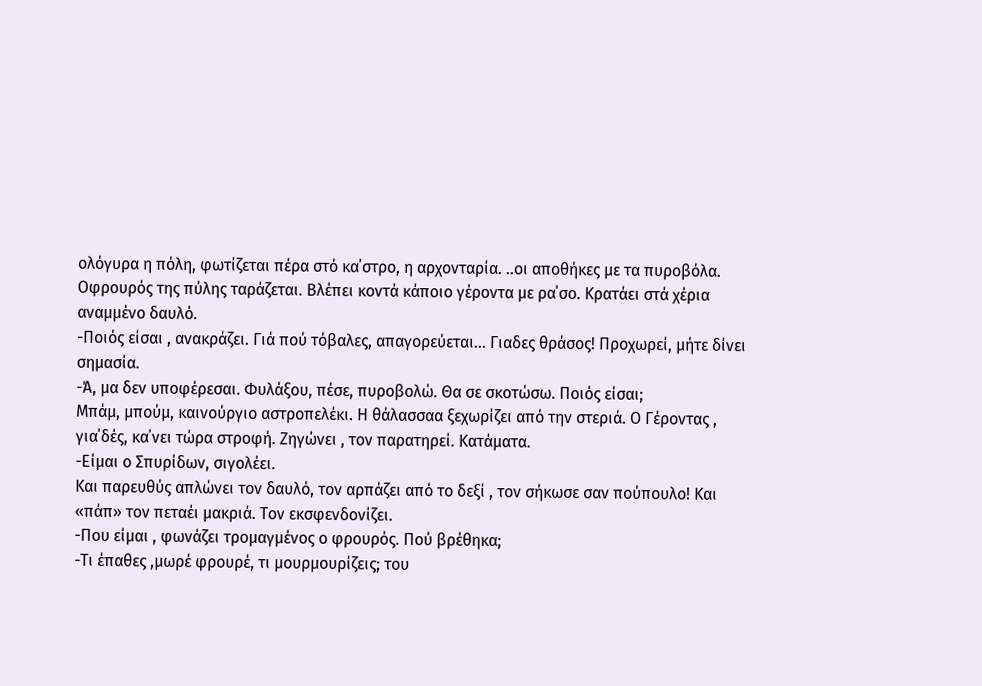ολόγυρα η πόλη, φωτίζεται πέρα στό κα΄στρο, η αρχονταρία. ..οι αποθήκες με τα πυροβόλα. Οφρουρός της πύλης ταράζεται. Βλέπει κοντά κάποιο γέροντα με ρα΄σο. Κρατάει στά χέρια αναμμένο δαυλό.
-Ποιός είσαι , ανακράζει. Γιά πού τόβαλες, απαγορεύεται... Γιαδες θράσος! Προχωρεί, μήτε δίνει σημασία.
-Ά, μα δεν υποφέρεσαι. Φυλάξου, πέσε, πυροβολώ. Θα σε σκοτώσω. Ποιός είσαι;
Μπάμ, μπούμ, καινούργιο αστροπελέκι. Η θάλασσαα ξεχωρίζει από την στεριά. Ο Γέροντας , για΄δές, κα΄νει τώρα στροφή. Ζηγώνει , τον παρατηρεί. Κατάματα.
-Είμαι ο Σπυρίδων, σιγολέει.
Και παρευθύς απλώνει τον δαυλό, τον αρπάζει από το δεξί , τον σήκωσε σαν πούπουλο! Και «πάπ» τον πεταέι μακριά. Τον εκσφενδονίζει.
-Που είμαι , φωνάζει τρομαγμένος ο φρουρός. Πού βρέθηκα;
-Τι έπαθες ,μωρέ φρουρέ, τι μουρμουρίζεις; του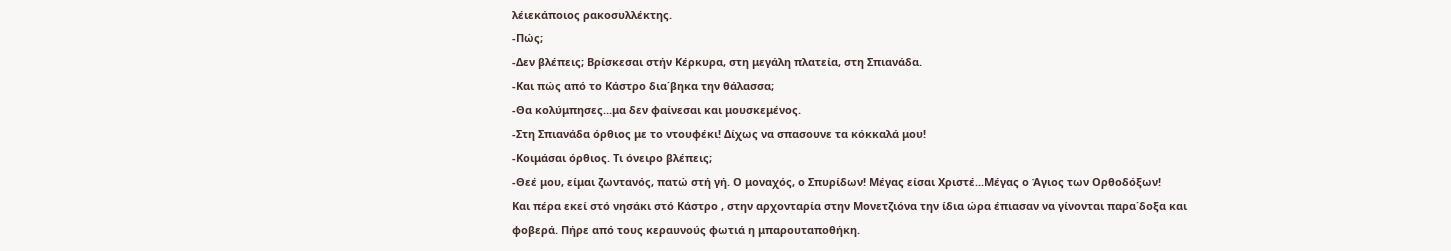λέιεκάποιος ρακοσυλλέκτης.
-Πώς;
-Δεν βλέπεις; Βρίσκεσαι στήν Κέρκυρα, στη μεγάλη πλατεία, στη Σπιανάδα.
-Και πώς από το Κάστρο δια΄βηκα την θάλασσα;
-Θα κολύμπησες...μα δεν φαίνεσαι και μουσκεμένος.
-Στη Σπιανάδα όρθιος με το ντουφέκι! Δίχως να σπασουνε τα κόκκαλά μου!
-Κοιμάσαι όρθιος. Τι όνειρο βλέπεις;
-Θεέ μου, είμαι ζωντανός, πατώ στή γή. Ο μοναχός, ο Σπυρίδων! Μέγας είσαι Χριστέ...Μέγας ο Άγιος των Ορθοδόξων!
Και πέρα εκεί στό νησάκι στό Κάστρο , στην αρχονταρία στην Μονετζιόνα την ίδια ώρα έπιασαν να γίνονται παρα΄δοξα και φοβερά. Πήρε από τους κεραυνούς φωτιά η μπαρουταποθήκη.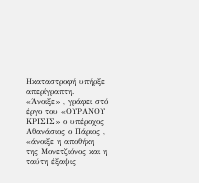Ηκαταστροφή υπήρξε απερίγραπτη. «Άνοιξε» , γράφει στό έργο του «ΟΥΡΑΝΟΥ ΚΡΙΣΙΣ» ο υπέροχος Αθανάσιος ο Πάριος , «άνοιξε η αποθήκη της Μονετζιόνος και η ταύτη έξαψις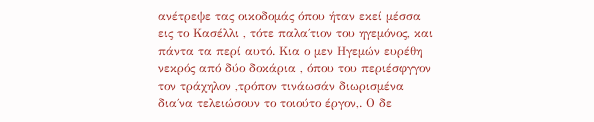ανέτρεψε τας οικοδομάς όπου ήταν εκεί μέσσα εις το Κασέλλι , τότε παλα΄τιον του ηγεμόνος, και πάντα τα περί αυτό. Κια ο μεν Ηγεμών ευρέθη νεκρός από δύο δοκάρια , όπου του περιέσφγγον τον τράχηλον ,τρόπον τινάωσάν διωρισμένα δια΄να τελειώσουν το τοιούτο έργον,. Ο δε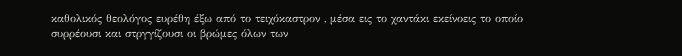καθολικός θεολόγος ευρέθη έξω από το τειχόκαστρον , μέσα εις το χαντάκι εκείνοεις το οποίο συρρέουσι και στργγίζουσι οι βρώμες όλων των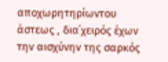αποχωρητηρίωντου άστεως , δια΄χειρός έχων την αισχύνην της σαρκός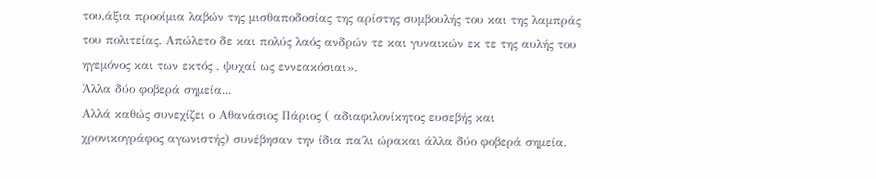του,άξια προοίμια λαβών της μισθαποδοσίας της αρίστης συμβουλής του και της λαμπράς του πολιτείας. Απώλετο δε και πολύς λαός ανδρών τε και γυναικών εκ τε της αυλής του ηγεμόνος και των εκτός , ψυχαί ως εννεακόσιαι».
Άλλα δύο φοβερά σημεία...
Αλλά καθώς συνεχίζει ο Αθανάσιος Πάριος ( αδιαφιλονίκητος ευσεβής και χρονικογράφος αγωνιστής) συνέβησαν την ίδια πα΄λι ώρακαι άλλα δύο φοβερά σημεία.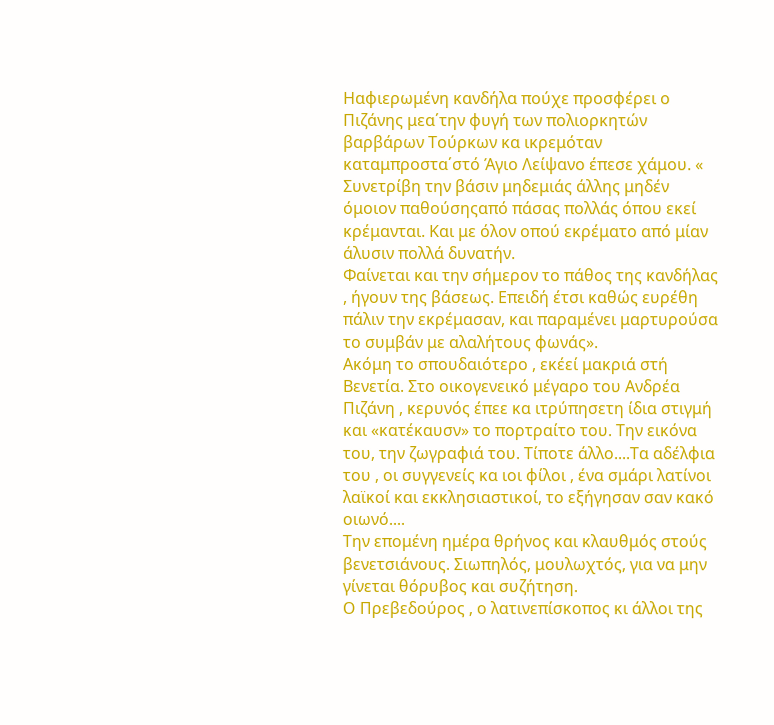Ηαφιερωμένη κανδήλα πούχε προσφέρει ο Πιζάνης μεα΄την φυγή των πολιορκητών βαρβάρων Τούρκων κα ικρεμόταν καταμπροστα΄στό Άγιο Λείψανο έπεσε χάμου. « Συνετρίβη την βάσιν μηδεμιάς άλλης μηδέν όμοιον παθούσηςαπό πάσας πολλάς όπου εκεί κρέμανται. Και με όλον οπού εκρέματο από μίαν άλυσιν πολλά δυνατήν.
Φαίνεται και την σήμερον το πάθος της κανδήλας , ήγουν της βάσεως. Επειδή έτσι καθώς ευρέθη πάλιν την εκρέμασαν, και παραμένει μαρτυρούσα το συμβάν με αλαλήτους φωνάς».
Ακόμη το σπουδαιότερο , εκέεί μακριά στή Βενετία. Στο οικογενεικό μέγαρο του Ανδρέα Πιζάνη , κερυνός έπεε κα ιτρύπησετη ίδια στιγμή και «κατέκαυσν» το πορτραίτο του. Την εικόνα του, την ζωγραφιά του. Τίποτε άλλο....Τα αδέλφια του , οι συγγενείς κα ιοι φίλοι , ένα σμάρι λατίνοι λαϊκοί και εκκλησιαστικοί, το εξήγησαν σαν κακό οιωνό....
Την επομένη ημέρα θρήνος και κλαυθμός στούς βενετσιάνους. Σιωπηλός, μουλωχτός, για να μην γίνεται θόρυβος και συζήτηση.
Ο Πρεβεδούρος , ο λατινεπίσκοπος κι άλλοι της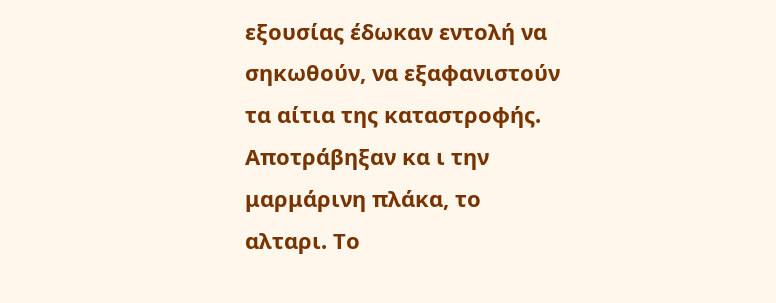εξουσίας έδωκαν εντολή να σηκωθούν, να εξαφανιστούν τα αίτια της καταστροφής. Αποτράβηξαν κα ι την μαρμάρινη πλάκα, το αλταρι. Το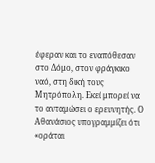έφεραν και το εναπόθεσαν στο Δόμο, στον φράγκικο ναό, στη δική τους Μητρόπολη. Εκεί μπορεί να το ανταμώσει ο ερευνητής. Ο Αθανάσιος υπογραμμίζει ότι «οράται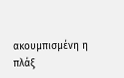ακουμπισμένη η πλάξ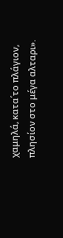χαμηλά, κατα΄το πλάγιον, πλησίον στο μέγα αλταρι».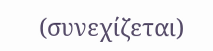(συνεχίζεται)